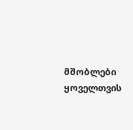მშობლები ყოველთვის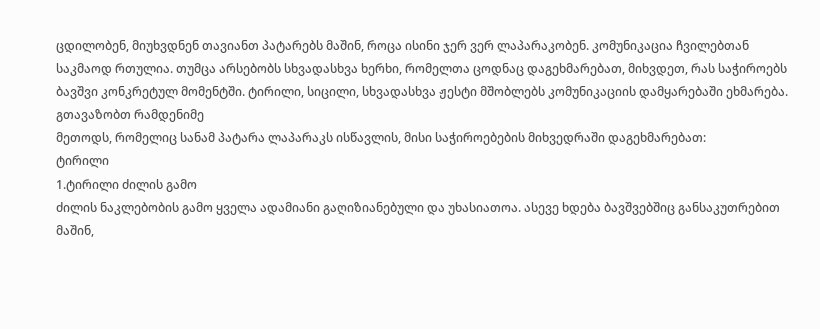ცდილობენ, მიუხვდნენ თავიანთ პატარებს მაშინ, როცა ისინი ჯერ ვერ ლაპარაკობენ. კომუნიკაცია ჩვილებთან საკმაოდ რთულია. თუმცა არსებობს სხვადასხვა ხერხი, რომელთა ცოდნაც დაგეხმარებათ, მიხვდეთ, რას საჭიროებს ბავშვი კონკრეტულ მომენტში. ტირილი, სიცილი, სხვადასხვა ჟესტი მშობლებს კომუნიკაციის დამყარებაში ეხმარება.
გთავაზობთ რამდენიმე
მეთოდს, რომელიც სანამ პატარა ლაპარაკს ისწავლის, მისი საჭიროებების მიხვედრაში დაგეხმარებათ:
ტირილი
1.ტირილი ძილის გამო
ძილის ნაკლებობის გამო ყველა ადამიანი გაღიზიანებული და უხასიათოა. ასევე ხდება ბავშვებშიც განსაკუთრებით მაშინ,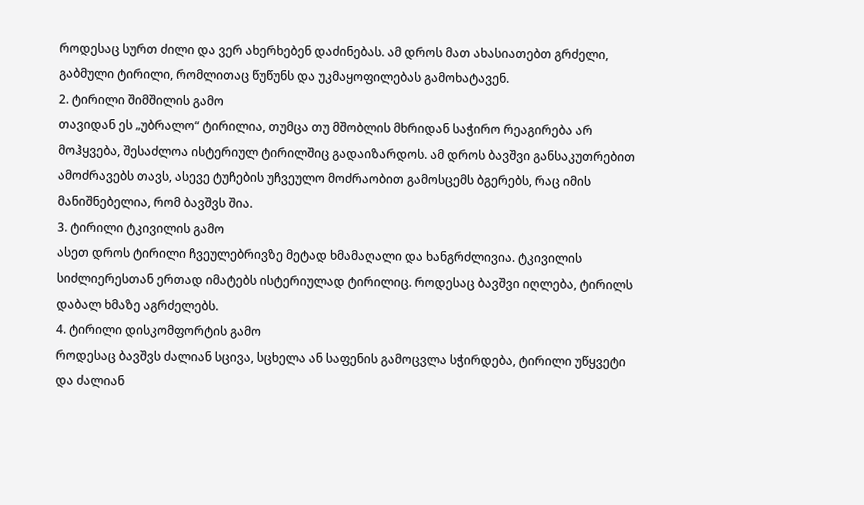როდესაც სურთ ძილი და ვერ ახერხებენ დაძინებას. ამ დროს მათ ახასიათებთ გრძელი, გაბმული ტირილი, რომლითაც წუწუნს და უკმაყოფილებას გამოხატავენ.
2. ტირილი შიმშილის გამო
თავიდან ეს „უბრალო“ ტირილია, თუმცა თუ მშობლის მხრიდან საჭირო რეაგირება არ მოჰყვება, შესაძლოა ისტერიულ ტირილშიც გადაიზარდოს. ამ დროს ბავშვი განსაკუთრებით ამოძრავებს თავს, ასევე ტუჩების უჩვეულო მოძრაობით გამოსცემს ბგერებს, რაც იმის მანიშნებელია, რომ ბავშვს შია.
3. ტირილი ტკივილის გამო
ასეთ დროს ტირილი ჩვეულებრივზე მეტად ხმამაღალი და ხანგრძლივია. ტკივილის სიძლიერესთან ერთად იმატებს ისტერიულად ტირილიც. როდესაც ბავშვი იღლება, ტირილს დაბალ ხმაზე აგრძელებს.
4. ტირილი დისკომფორტის გამო
როდესაც ბავშვს ძალიან სცივა, სცხელა ან საფენის გამოცვლა სჭირდება, ტირილი უწყვეტი და ძალიან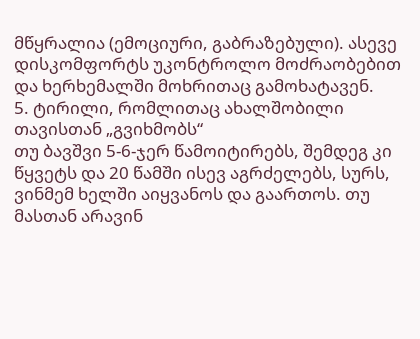მწყრალია (ემოციური, გაბრაზებული). ასევე დისკომფორტს უკონტროლო მოძრაობებით და ხერხემალში მოხრითაც გამოხატავენ.
5. ტირილი, რომლითაც ახალშობილი თავისთან „გვიხმობს“
თუ ბავშვი 5-6-ჯერ წამოიტირებს, შემდეგ კი წყვეტს და 20 წამში ისევ აგრძელებს, სურს, ვინმემ ხელში აიყვანოს და გაართოს. თუ მასთან არავინ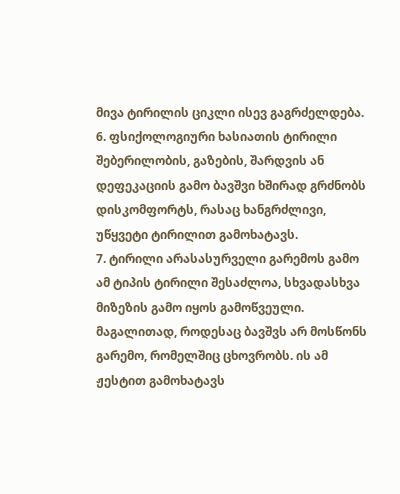მივა ტირილის ციკლი ისევ გაგრძელდება.
6. ფსიქოლოგიური ხასიათის ტირილი
შებერილობის, გაზების, შარდვის ან დეფეკაციის გამო ბავშვი ხშირად გრძნობს დისკომფორტს, რასაც ხანგრძლივი, უწყვეტი ტირილით გამოხატავს.
7. ტირილი არასასურველი გარემოს გამო
ამ ტიპის ტირილი შესაძლოა, სხვადასხვა მიზეზის გამო იყოს გამოწვეული. მაგალითად, როდესაც ბავშვს არ მოსწონს გარემო, რომელშიც ცხოვრობს. ის ამ ჟესტით გამოხატავს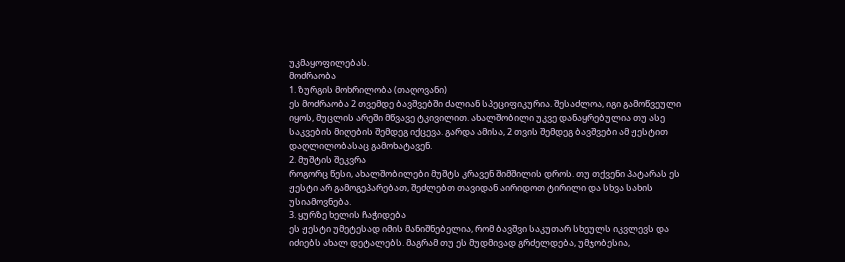უკმაყოფილებას.
მოძრაობა
1. ზურგის მოხრილობა (თაღოვანი)
ეს მოძრაობა 2 თვემდე ბავშვებში ძალიან სპეციფიკურია. შესაძლოა, იგი გამოწვეული იყოს, მუცლის არეში მწვავე ტკივილით. ახალშობილი უკვე დანაყრებულია თუ ასე საკვების მიღების შემდეგ იქცევა. გარდა ამისა, 2 თვის შემდეგ ბავშვები ამ ჟესტით დაღლილობასაც გამოხატავენ.
2. მუშტის შეკვრა
როგორც წესი, ახალშობილები მუშტს კრავენ შიმშილის დროს. თუ თქვენი პატარას ეს ჟესტი არ გამოგეპარებათ, შეძლებთ თავიდან აირიდოთ ტირილი და სხვა სახის უსიამოვნება.
3. ყურზე ხელის ჩაჭიდება
ეს ჟესტი უმეტესად იმის მანიშნებელია, რომ ბავშვი საკუთარ სხეულს იკვლევს და იძიებს ახალ დეტალებს. მაგრამ თუ ეს მუდმივად გრძელდება, უმჯობესია,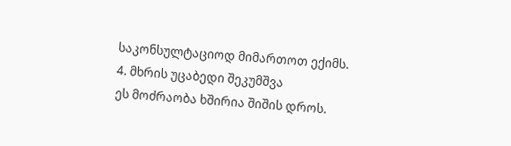საკონსულტაციოდ მიმართოთ ექიმს.
4. მხრის უცაბედი შეკუმშვა
ეს მოძრაობა ხშირია შიშის დროს.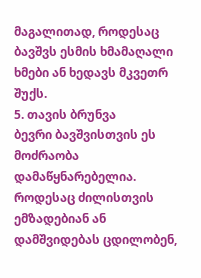მაგალითად, როდესაც ბავშვს ესმის ხმამაღალი ხმები ან ხედავს მკვეთრ შუქს.
5. თავის ბრუნვა
ბევრი ბავშვისთვის ეს მოძრაობა დამაწყნარებელია. როდესაც ძილისთვის ემზადებიან ან დამშვიდებას ცდილობენ,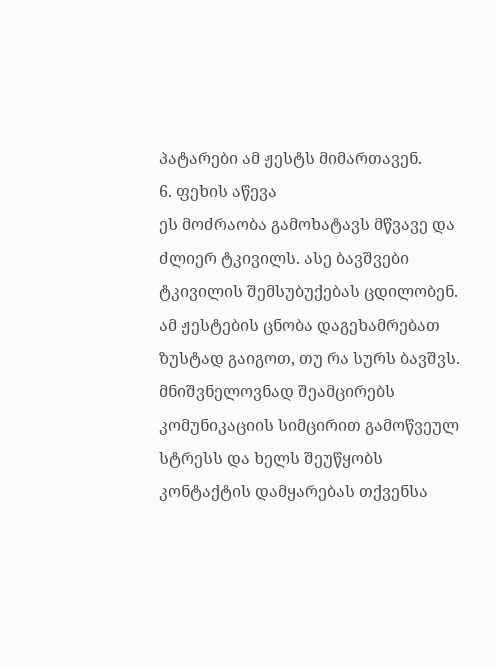პატარები ამ ჟესტს მიმართავენ.
6. ფეხის აწევა
ეს მოძრაობა გამოხატავს მწვავე და ძლიერ ტკივილს. ასე ბავშვები ტკივილის შემსუბუქებას ცდილობენ.
ამ ჟესტების ცნობა დაგეხამრებათ ზუსტად გაიგოთ, თუ რა სურს ბავშვს. მნიშვნელოვნად შეამცირებს კომუნიკაციის სიმცირით გამოწვეულ სტრესს და ხელს შეუწყობს კონტაქტის დამყარებას თქვენსა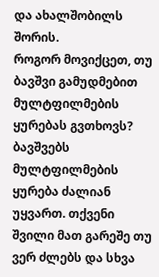და ახალშობილს შორის.
როგორ მოვიქცეთ, თუ ბავშვი გამუდმებით მულტფილმების ყურებას გვთხოვს?
ბავშვებს მულტფილმების ყურება ძალიან უყვართ. თქვენი შვილი მათ გარეშე თუ ვერ ძლებს და სხვა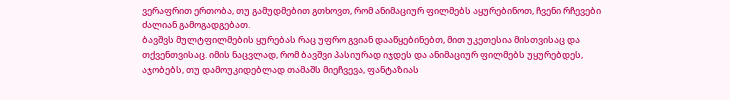ვერაფრით ერთობა, თუ გამუდმებით გთხოვთ, რომ ანიმაციურ ფილმებს აყურებინოთ, ჩვენი რჩევები ძალიან გამოგადგებათ.
ბავშვს მულტფილმების ყურებას რაც უფრო გვიან დააწყებინებთ, მით უკეთესია მისთვისაც და თქვენთვისაც. იმის ნაცვლად, რომ ბავშვი პასიურად იჯდეს და ანიმაციურ ფილმებს უყურებდეს, აჯობებს, თუ დამოუკიდებლად თამაშს მიეჩვევა, ფანტაზიას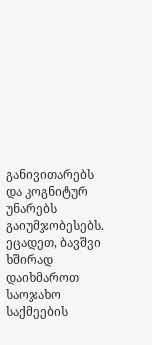განივითარებს და კოგნიტურ უნარებს გაიუმჯობესებს. ეცადეთ, ბავშვი ხშირად დაიხმაროთ საოჯახო საქმეების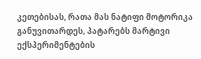კეთებისას, რათა მას ნატიფი მოტორიკა განუვითარდეს, პატარებს მარტივი ექსპერიმენტების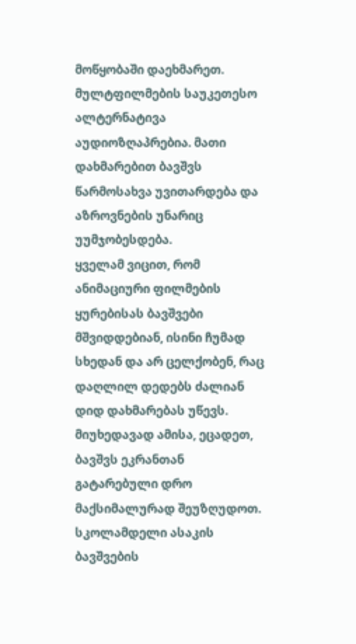მოწყობაში დაეხმარეთ. მულტფილმების საუკეთესო ალტერნატივა აუდიოზღაპრებია. მათი დახმარებით ბავშვს წარმოსახვა უვითარდება და აზროვნების უნარიც უუმჯობესდება.
ყველამ ვიცით, რომ ანიმაციური ფილმების ყურებისას ბავშვები მშვიდდებიან, ისინი ჩუმად სხედან და არ ცელქობენ, რაც დაღლილ დედებს ძალიან დიდ დახმარებას უწევს. მიუხედავად ამისა, ეცადეთ, ბავშვს ეკრანთან გატარებული დრო მაქსიმალურად შეუზღუდოთ. სკოლამდელი ასაკის ბავშვების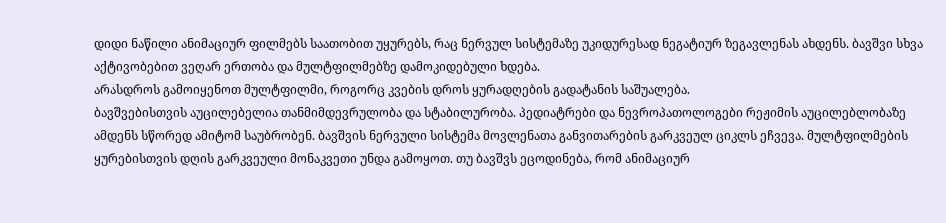დიდი ნაწილი ანიმაციურ ფილმებს საათობით უყურებს, რაც ნერვულ სისტემაზე უკიდურესად ნეგატიურ ზეგავლენას ახდენს. ბავშვი სხვა აქტივობებით ვეღარ ერთობა და მულტფილმებზე დამოკიდებული ხდება.
არასდროს გამოიყენოთ მულტფილმი, როგორც კვების დროს ყურადღების გადატანის საშუალება.
ბავშვებისთვის აუცილებელია თანმიმდევრულობა და სტაბილურობა. პედიატრები და ნევროპათოლოგები რეჟიმის აუცილებლობაზე ამდენს სწორედ ამიტომ საუბრობენ. ბავშვის ნერვული სისტემა მოვლენათა განვითარების გარკვეულ ციკლს ეჩვევა. მულტფილმების ყურებისთვის დღის გარკვეული მონაკვეთი უნდა გამოყოთ. თუ ბავშვს ეცოდინება, რომ ანიმაციურ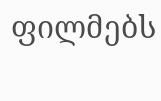ფილმებს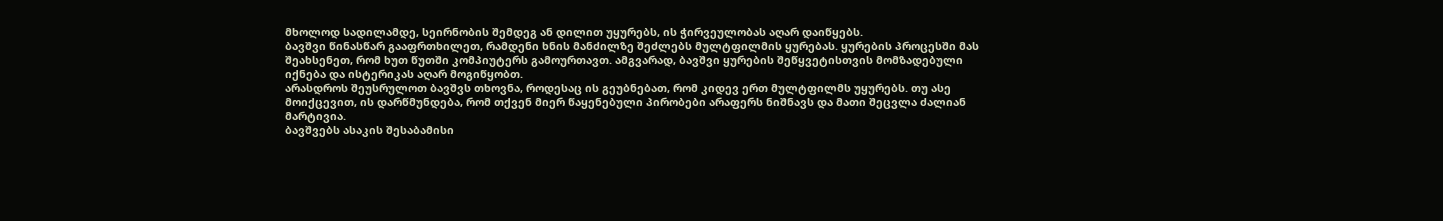მხოლოდ სადილამდე, სეირნობის შემდეგ ან დილით უყურებს, ის ჭირვეულობას აღარ დაიწყებს.
ბავშვი წინასწარ გააფრთხილეთ, რამდენი ხნის მანძილზე შეძლებს მულტფილმის ყურებას. ყურების პროცესში მას შეახსენეთ, რომ ხუთ წუთში კომპიუტერს გამოურთავთ. ამგვარად, ბავშვი ყურების შეწყვეტისთვის მომზადებული იქნება და ისტერიკას აღარ მოგიწყობთ.
არასდროს შეუსრულოთ ბავშვს თხოვნა, როდესაც ის გეუბნებათ, რომ კიდევ ერთ მულტფილმს უყურებს. თუ ასე მოიქცევით, ის დარწმუნდება, რომ თქვენ მიერ წაყენებული პირობები არაფერს ნიშნავს და მათი შეცვლა ძალიან მარტივია.
ბავშვებს ასაკის შესაბამისი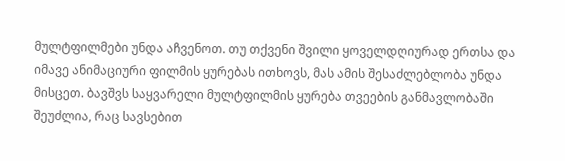მულტფილმები უნდა აჩვენოთ. თუ თქვენი შვილი ყოველდღიურად ერთსა და იმავე ანიმაციური ფილმის ყურებას ითხოვს, მას ამის შესაძლებლობა უნდა მისცეთ. ბავშვს საყვარელი მულტფილმის ყურება თვეების განმავლობაში შეუძლია, რაც სავსებით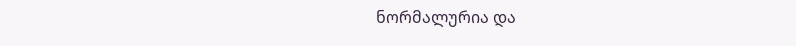ნორმალურია და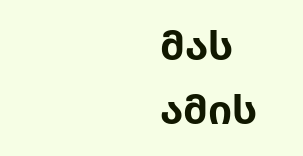მას ამის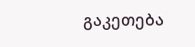გაკეთება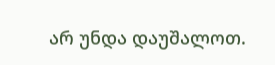არ უნდა დაუშალოთ.